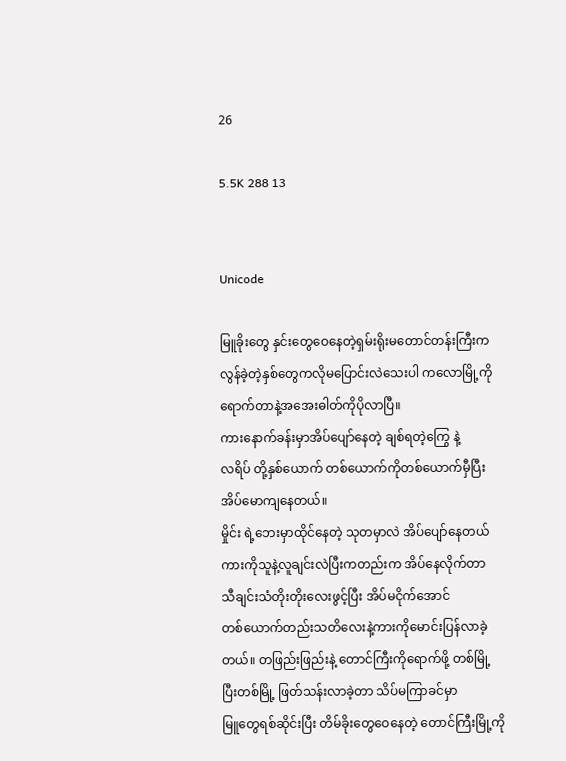26

5.5K 288 13


Unicode

မြူခိုးတွေ နှင်းတွေဝေနေတဲ့ရှမ်းရိုးမတောင်တန်းကြီးက
လွန်ခဲ့တဲ့နှစ်တွေကလိုမပြောင်းလဲသေးပါ ကလောမြို့ကို
ရောက်တာနဲ့အအေးဓါတ်ကိုပိုလာပြီ။
ကားနောက်ခန်းမှာအိပ်ပျော်နေတဲ့ ချစ်ရတဲ့ကြွေ နဲ့
လရိပ် တို့နှစ်ယောက် တစ်ယောက်ကိုတစ်ယောက်မှီပြီး
အိပ်မောကျနေတယ်။
မှိုင်း ရဲ့ဘေးမှာထိုင်နေတဲ့ သုတမှာလဲ အိပ်ပျော်နေတယ်
ကားကိုသူနဲ့လူချင်းလဲပြီးကတည်းက အိပ်နေလိုက်တာ
သီချင်းသံတိုးတိုးလေးဖွင့်ပြီး အိပ်မငိုက်အောင်
တစ်ယောက်တည်းသတိလေးနဲ့ကားကိုမောင်းပြန်လာခဲ့
တယ်။ တဖြည်းဖြည်းနဲ့ တောင်ကြီးကိုရောက်ဖို့ တစ်မြို့
ပြီးတစ်မြို့ ဖြတ်သန်းလာခဲ့တာ သိပ်မကြာခင်မှာ
မြူတွေရစ်ဆိုင်းပြီး တိမ်ခိုးတွေဝေနေတဲ့ တောင်ကြီးမြို့ကို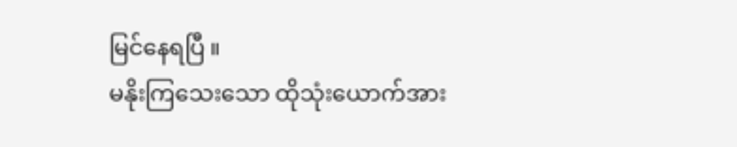မြင်နေရပြီ ။
မနိုးကြသေးသော ထိုသုံးယောက်အား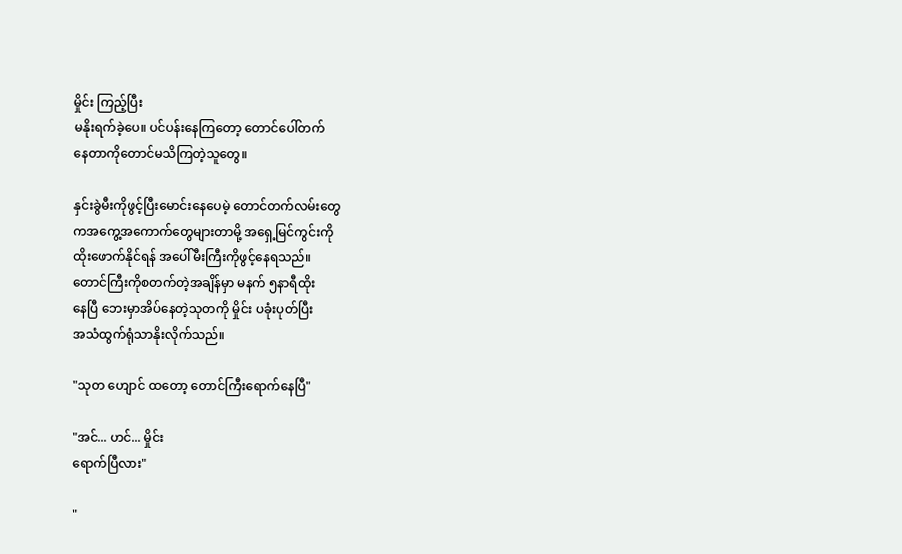မှိုင်း ကြည့်ပြီး
မနိုးရက်ခဲ့ပေ။ ပင်ပန်းနေကြတော့ တောင်ပေါ်တက်
နေတာကိုတောင်မသိကြတဲ့သူတွေ။

နှင်းခွဲမီးကိုဖွင့်ပြီးမောင်းနေပေမဲ့ တောင်တက်လမ်းတွေ
ကအကွေ့အကောက်တွေများတာမို့ အရှေ့မြင်ကွင်းကို
ထိုးဖောက်နိုင်ရန် အပေါ်မီးကြီးကိုဖွင့်နေရသည်။
တောင်ကြီးကိုစတက်တဲ့အချိန်မှာ မနက် ၅နာရီထိုး
နေပြီ ဘေးမှာအိပ်နေတဲ့သုတကို မှိုင်း ပခုံးပုတ်ပြီး
အသံထွက်ရုံသာနိုးလိုက်သည်။

"သုတ ဟျောင် ထတော့ တောင်ကြီးရောက်နေပြီ"

"အင်... ဟင်... မှိုင်း
ရောက်ပြီလား"

"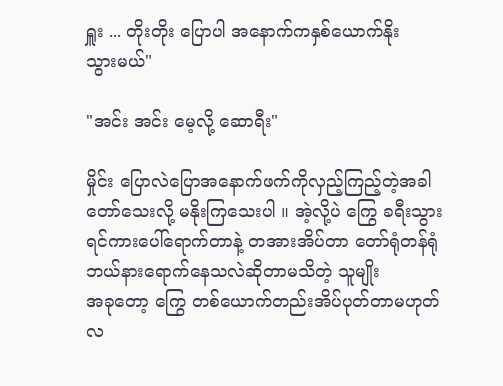ရှူး ... တိုးတိုး ပြောပါ အနောက်ကနှစ်ယောက်နိုး
သွားမယ်"

"အင်း အင်း မေ့လို့ ဆောရီး"

မှိုင်း ပြောလဲပြောအနောက်ဖက်ကိုလှည့်ကြည့်တဲ့အခါ
တော်သေးလို့ မနိုးကြသေးပါ ။ အဲ့လို့ပဲ ကြွေ ခရီးသွား
ရင်ကားပေါ်ရောက်တာနဲ့ တအားအိပ်တာ တော်ရုံတန်ရုံ
ဘယ်နားရောက်နေသလဲဆိုတာမသိတဲ့ သူမျိုး
အခုတော့ ကြွေ တစ်ယောက်တည်းအိပ်ပုတ်တာမဟုတ်
လ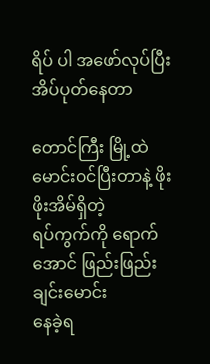ရိပ် ပါ အဖော်လုပ်ပြီး အိပ်ပုတ်နေတာ

တောင်ကြီး မြို့ထဲ မောင်း၀င်ပြီးတာနဲ့ ဖိုးဖိုးအိမ်ရှိတဲ့
ရပ်ကွက်ကို ရောက်အောင် ဖြည်းဖြည်းချင်းမောင်း
နေခဲ့ရ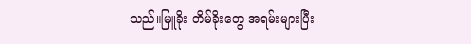သည်။မြူခိုး တိမ်ခိုးတွေ အရမ်းများပြီး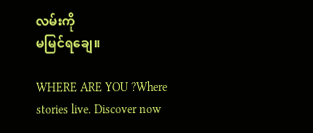လမ်းကို
မမြင်ရချေ။

WHERE ARE YOU ?Where stories live. Discover now